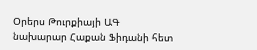Օրերս Թուրքիայի ԱԳ նախարար Հաքան Ֆիդանի հետ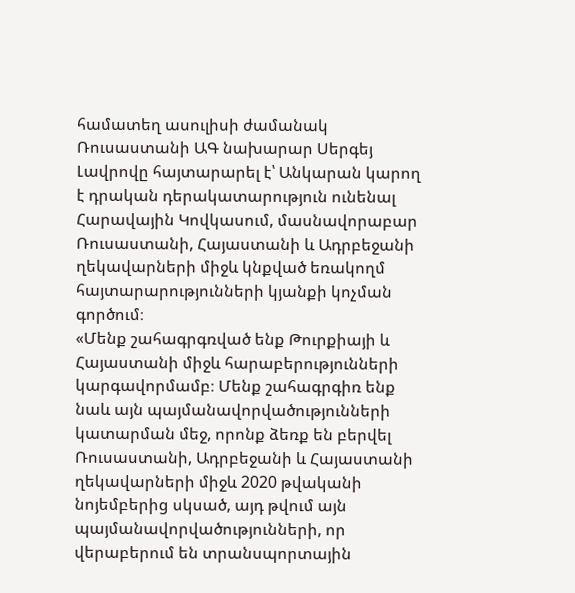համատեղ ասուլիսի ժամանակ Ռուսաստանի ԱԳ նախարար Սերգեյ Լավրովը հայտարարել է՝ Անկարան կարող է դրական դերակատարություն ունենալ Հարավային Կովկասում, մասնավորաբար Ռուսաստանի, Հայաստանի և Ադրբեջանի ղեկավարների միջև կնքված եռակողմ հայտարարությունների կյանքի կոչման գործում։
«Մենք շահագրգռված ենք Թուրքիայի և Հայաստանի միջև հարաբերությունների կարգավորմամբ։ Մենք շահագրգիռ ենք նաև այն պայմանավորվածությունների կատարման մեջ, որոնք ձեռք են բերվել Ռուսաստանի, Ադրբեջանի և Հայաստանի ղեկավարների միջև 2020 թվականի նոյեմբերից սկսած, այդ թվում այն պայմանավորվածությունների, որ վերաբերում են տրանսպորտային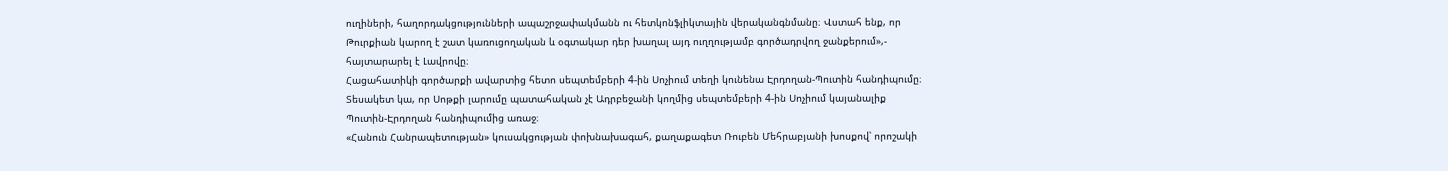ուղիների, հաղորդակցությունների ապաշրջափակմանն ու հետկոնֆլիկտային վերականգնմանը։ Վստահ ենք, որ Թուրքիան կարող է շատ կառուցողական և օգտակար դեր խաղալ այդ ուղղությամբ գործադրվող ջանքերում»,- հայտարարել է Լավրովը։
Հացահատիկի գործարքի ավարտից հետո սեպտեմբերի 4-ին Սոչիում տեղի կունենա Էրդողան-Պուտին հանդիպումը։
Տեսակետ կա, որ Սոթքի լարումը պատահական չէ Ադրբեջանի կողմից սեպտեմբերի 4-ին Սոչիում կայանալիք Պուտին-Էրդողան հանդիպումից առաջ։
«Հանուն Հանրապետության» կուսակցության փոխնախագահ, քաղաքագետ Ռուբեն Մեհրաբյանի խոսքով՝ որոշակի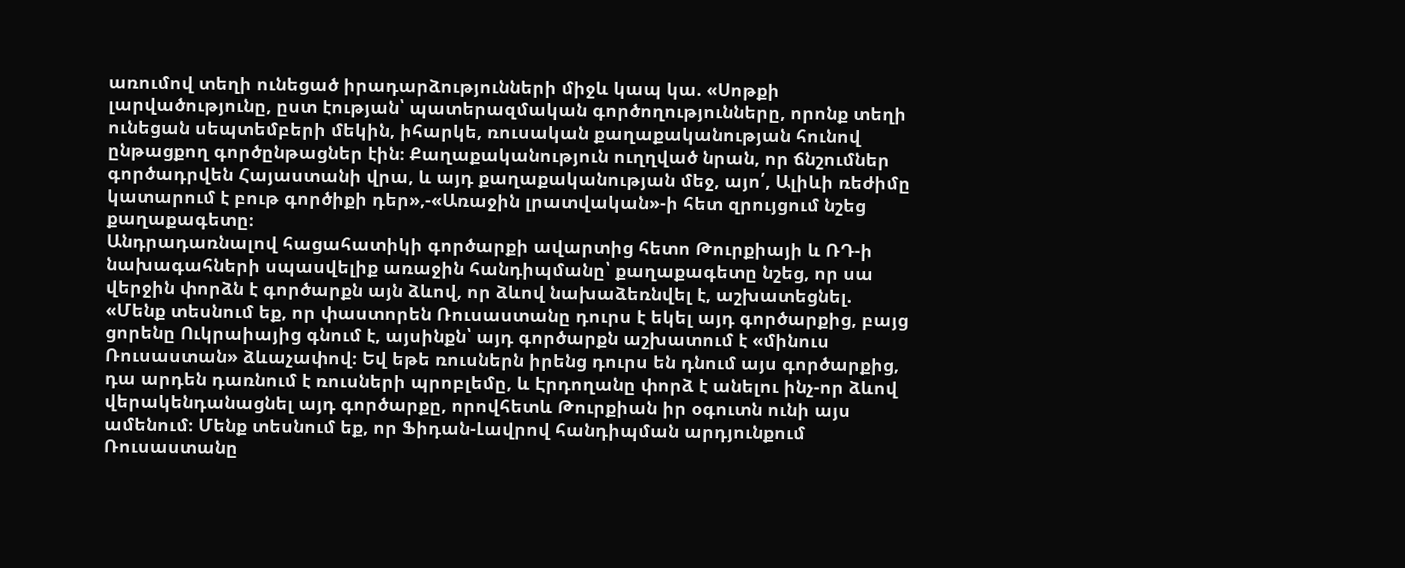առումով տեղի ունեցած իրադարձությունների միջև կապ կա. «Սոթքի լարվածությունը, ըստ էության՝ պատերազմական գործողությունները, որոնք տեղի ունեցան սեպտեմբերի մեկին, իհարկե, ռուսական քաղաքականության հունով ընթացքող գործընթացներ էին։ Քաղաքականություն ուղղված նրան, որ ճնշումներ գործադրվեն Հայաստանի վրա, և այդ քաղաքականության մեջ, այո՛, Ալիևի ռեժիմը կատարում է բութ գործիքի դեր»,-«Առաջին լրատվական»-ի հետ զրույցում նշեց քաղաքագետը։
Անդրադառնալով հացահատիկի գործարքի ավարտից հետո Թուրքիայի և ՌԴ-ի նախագահների սպասվելիք առաջին հանդիպմանը՝ քաղաքագետը նշեց, որ սա վերջին փորձն է գործարքն այն ձևով, որ ձևով նախաձեռնվել է, աշխատեցնել.
«Մենք տեսնում եք, որ փաստորեն Ռուսաստանը դուրս է եկել այդ գործարքից, բայց ցորենը Ուկրաիայից գնում է, այսինքն՝ այդ գործարքն աշխատում է «մինուս Ռուսաստան» ձևաչափով։ Եվ եթե ռուսներն իրենց դուրս են դնում այս գործարքից, դա արդեն դառնում է ռուսների պրոբլեմը, և Էրդողանը փորձ է անելու ինչ-որ ձևով վերակենդանացնել այդ գործարքը, որովհետև Թուրքիան իր օգուտն ունի այս ամենում։ Մենք տեսնում եք, որ Ֆիդան-Լավրով հանդիպման արդյունքում Ռուսաստանը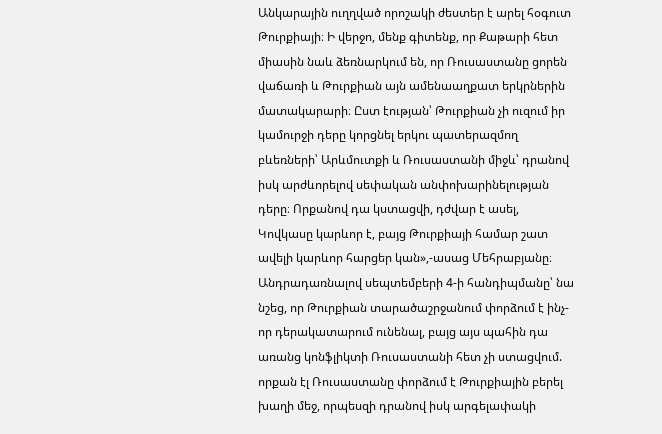Անկարային ուղղված որոշակի ժեստեր է արել հօգուտ Թուրքիայի։ Ի վերջո, մենք գիտենք, որ Քաթարի հետ միասին նաև ձեռնարկում են, որ Ռուսաստանը ցորեն վաճառի և Թուրքիան այն ամենաաղքատ երկրներին մատակարարի։ Ըստ էության՝ Թուրքիան չի ուզում իր կամուրջի դերը կորցնել երկու պատերազմող բևեռների՝ Արևմուտքի և Ռուսաստանի միջև՝ դրանով իսկ արժևորելով սեփական անփոխարինելության դերը։ Որքանով դա կստացվի, դժվար է ասել, Կովկասը կարևոր է, բայց Թուրքիայի համար շատ ավելի կարևոր հարցեր կան»,-ասաց Մեհրաբյանը։
Անդրադառնալով սեպտեմբերի 4-ի հանդիպմանը՝ նա նշեց, որ Թուրքիան տարածաշրջանում փորձում է ինչ-որ դերակատարում ունենալ, բայց այս պահին դա առանց կոնֆլիկտի Ռուսաստանի հետ չի ստացվում. որքան էլ Ռուսաստանը փորձում է Թուրքիային բերել խաղի մեջ, որպեսզի դրանով իսկ արգելափակի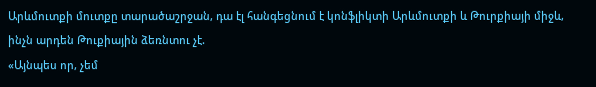Արևմուտքի մուտքը տարածաշրջան, դա էլ հանգեցնում է կոնֆլիկտի Արևմուտքի և Թուրքիայի միջև, ինչն արդեն Թուքիային ձեռնտու չէ.
«Այնպես որ, չեմ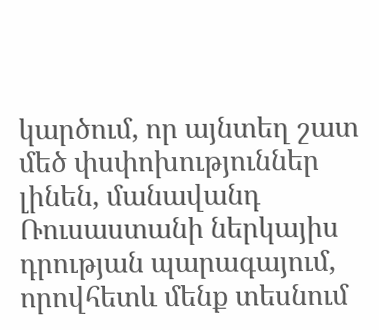կարծում, որ այնտեղ շատ մեծ փսփոխություններ լինեն, մանավանդ Ռուսաստանի ներկայիս դրության պարագայում, որովհետև մենք տեսնում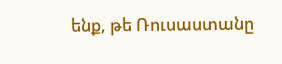ենք, թե Ռուսաստանը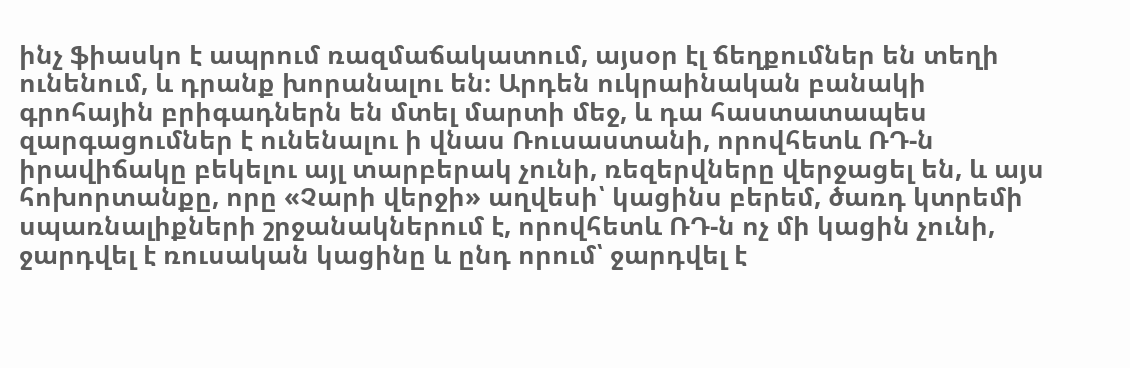ինչ ֆիասկո է ապրում ռազմաճակատում, այսօր էլ ճեղքումներ են տեղի ունենում, և դրանք խորանալու են։ Արդեն ուկրաինական բանակի գրոհային բրիգադներն են մտել մարտի մեջ, և դա հաստատապես զարգացումներ է ունենալու ի վնաս Ռուսաստանի, որովհետև ՌԴ-ն իրավիճակը բեկելու այլ տարբերակ չունի, ռեզերվները վերջացել են, և այս հոխորտանքը, որը «Չարի վերջի» աղվեսի՝ կացինս բերեմ, ծառդ կտրեմի սպառնալիքների շրջանակներում է, որովհետև ՌԴ-ն ոչ մի կացին չունի, ջարդվել է ռուսական կացինը և ընդ որում՝ ջարդվել է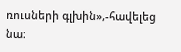ռուսների գլխին»,-հավելեց նա։